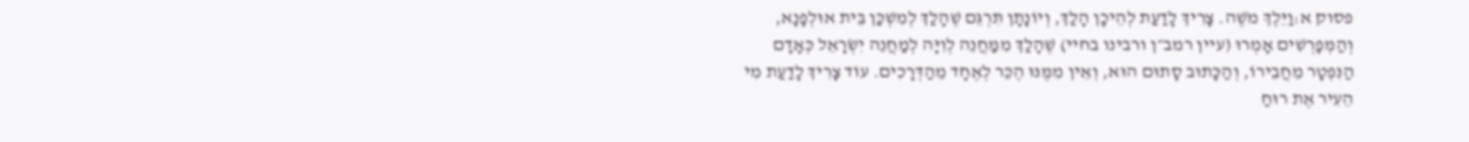פסוק א:וַיֵּלֶךְ מֹשֶׁה. צָרִיךְ לָדַעַת לְהֵיכָן הָלַךְ, וְיוֹנָתָן תִּרְגֵּם שֶׁהָלַךְ לְמִשְׁכַּן בֵּית אוּלְפָנָא, וְהַמְּפָרְשִׁים אָמְרוּ (עיין רמב״ן ורבינו בחיי) שֶׁהָלַךְ מִמַּחֲנֵה לְוִיָּה לְמַחֲנֵה יִשְׂרָאֵל כְּאָדָם הַנִּפְטָר מֵחֲבֵירוֹ, וְהַכָּתוּב סָתוּם הוּא, וְאֵין מִמֶּנּוּ הֶכֵּר לְאֶחָד מֵהַדְּרָכִים. עוֹד צָרִיךְ לָדַעַת מִי הֵעִיר אֶת רוּחַ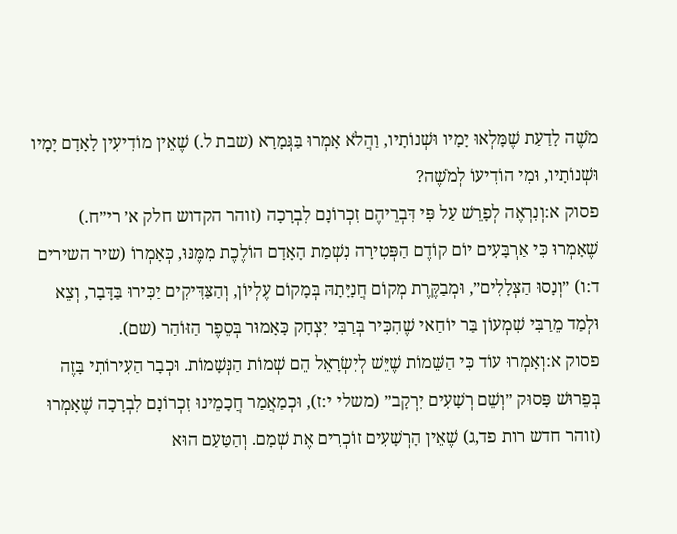מֹשֶׁה לָדַעַת שֶׁמָּלְאוּ יָמָיו וּשְׁנוֹתָיו, וַהֲלֹא אָמְרוּ בַּגְּמָרָא (שבת ל.) שֶׁאֵין מוֹדִיעִין לָאָדָם יָמָיו וּשְׁנוֹתָיו, וּמִי הוֹדִיעוֹ לְמֹשֶׁה?
פסוק א:וְנִרְאֶה לְפָרֵשׁ עַל פִּי דִּבְרֵיהֶם זִכְרוֹנָם לִבְרָכָה (זוהר הקדוש חלק א׳ רי״ח.) שֶׁאָמְרוּ כִּי אַרְבָּעִים יוֹם קוֹדֶם הַפְּטִירָה נִשְׁמַת הָאָדָם הוֹלֶכֶת מִמֶּנּוּ, כְּאָמְרוֹ (שיר השירים ד:ו) ״וְנָסוּ הַצְּלָלִים״, וּמְבַקֶּרֶת מְקוֹם חֲנָיָּתָהּ בְּמָקוֹם עֶלְיוֹן, וְהַצַּדִּיקִים יַכִּירוּ בַּדָּבָר, וְצֵא וּלְמַד מֵרַבִּי שִׁמְעוֹן בַּר יוֹחַאי שֶׁהִכִּיר בְּרַבִּי יִצְחָק כָּאָמוּר בְּסֵפֶר הַזּוֹהַר (שם).
פסוק א:וְאָמְרוּ עוֹד כִּי הַשֵּׁמוֹת שֶׁיֵּשׁ לְיִשְׂרָאֵל הֵם שְׁמוֹת הַנְּשָׁמוֹת. וּכְבָר הַעִירוֹתִי בָּזֶה בְּפֵרוּשׁ פָּסוּק ״וְשֵׁם רְשָׁעִים יִרְקָב״ (משלי י:ז), וּכְמַאֲמַר חֲכָמֵינוּ זִכְרוֹנָם לִבְרָכָה שֶׁאָמְרוּ (זוהר חדש רות פד,ג) שֶׁאֵין הָרְשָׁעִים זוֹכְרִים אֶת שְׁמָם. וְהַטַּעַם הוּא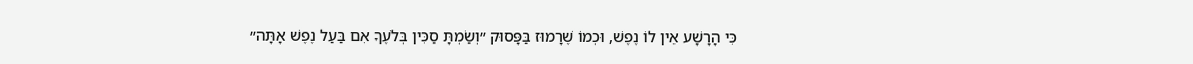כִּי הָרָשָׁע אֵין לוֹ נֶפֶשׁ, וּכְמוֹ שֶׁרָמוּז בַּפָּסוּק ״וְשַׂמְתָּ סַכִּין בְּלֹעֶךָ אִם בַּעַל נֶפֶשׁ אָתָּה״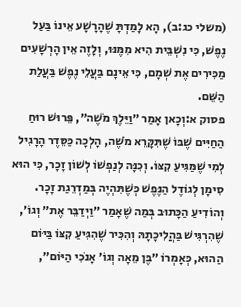(משלי כג:ב), הָא לָמַדְתָּ שֶׁהָרָשָׁע אֵינוֹ בַּעַל נֶפֶשׁ, כִּי נִשְׁבֵּית הִיא מִמֶּנּוּ, וְלָזֶה אֵין הָרְשָׁעִים מַכִּירִים אֶת שְׁמָם, כִּי אֵינָם בַּעֲלֵי נֶפֶשׁ בַּעֲלַת הַשֵּׁם.
פסוק א:וְכָאן אָמַר ״וַיֵּלֶךְ מֹשֶׁה״, פֵּרוּשׁ רוּחַ הַחַיִּים שֶׁבּוֹ שֶׁתִּקָּרֵא מֹשֶׁה, הָלְכָה כַּסֵּדֶר הָרָגִיל לְמִי שֶׁמַּגִּיעַ קִצּוֹ. וְכִנָּה לְנַפְשׁוֹ לְשׁוֹן זָכָר, כִּי הוּא סִימָן לְגוֹדֶל הַנֶּפֶשׁ כְּשֶׁתִּהְיֶה בְּמַדְרֵגַת זָכָר. וְהוֹדִיעַ הַכָּתוּב בְּמַה שֶׁאָמַר ״וַיְדַבֵּר אֶת״ וְגוֹ׳, שֶׁהִרְגִּישׁ בַּהֲלִיכָתָהּ וְהִכִּיר שֶׁהִגִּיעַ קִצּוֹ בַּיּוֹם הַהוּא, כְּאָמְרוֹ ״בֶּן מֵאָה וְגוֹ׳ אָנֹכִי הַיּוֹם״,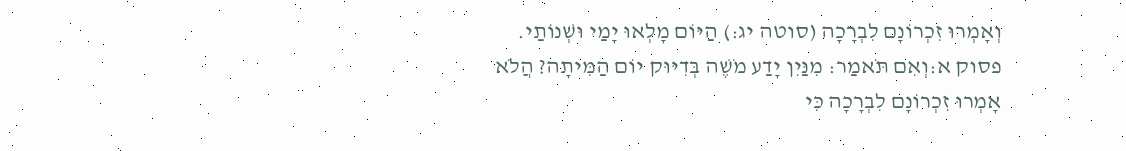וְאָמְרוּ זִכְרוֹנָם לִבְרָכָה (סוטה יג:) הַיּוֹם מָלְאוּ יָמַי וּשְׁנוֹתַי.
פסוק א:וְאִם תֹּאמַר: מִנַּיִן יָדַע מֹשֶׁה בְּדִיּוּק יוֹם הַמִּיתָה? הֲלֹא אָמְרוּ זִכְרוֹנָם לִבְרָכָה כִּי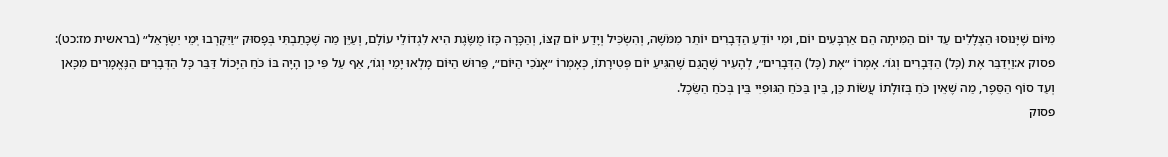מִיּוֹם שֶׁיָּנוּסוּ הַצְּלָלִים עַד יוֹם הַמִּיתָה הֵם אַרְבָּעִים יוֹם, וּמִי יוֹדֵעַ הַדְּבָרִים יוֹתֵר מִמֹּשֶׁה, וְהִשְׂכִּיל וְיָדַע יוֹם קִצּוֹ, וְהַכָּרָה כָּזוֹ מֻשֶּׂגֶת הִיא לִגְדוֹלֵי עוֹלָם, וְעַיֵּן מַה שֶׁכָּתַבְתִּי בְּפָסוּק ״וַיִּקְרְבוּ יְמֵי יִשְׂרָאֵל״ (בראשית מז:כט):
פסוק א:וַיְדַבֵּר אֶת (כָּל) הַדְּבָרִים וְגוֹ׳. אָמְרוֹ ״אֶת (כָּל) הַדְּבָרִים״, לְהָעִיר שֶׁהֲגַם שֶׁהִגִּיעַ יוֹם פְּטִירָתוֹ, כְּאָמְרוֹ ״אָנֹכִי הַיּוֹם״, פֵּרוּשׁ הַיּוֹם מָלְאוּ יָמַי וְגוֹ׳, אַף עַל פִּי כֵן הָיָה בּוֹ כֹּחַ הַיָּכוֹל דַּבֵּר כָּל הַדְּבָרִים הַנֶּאֱמָרִים מִכָּאן וְעַד סוֹף הַסֵּפֶר, מַה שֶׁאֵין כֹּחַ בְּזוּלָתוֹ עֲשׂוֹת כֵּן, בֵּין בַּכֹּחַ הַגּוּפִיִּי בֵּין בְּכֹחַ הַשֵּׂכֶל.
פסוק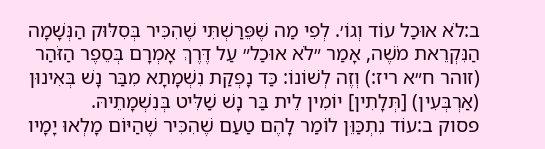ב:לֹא אוּכַל עוֹד וְגוֹ׳. לְפִי מַה שֶׁפֵּרַשְׁתִּי שֶׁהִכִּיר בְּסִלּוּק הַנְּשָׁמָה הַנִּקְרֵאת מֹשֶׁה, אָמַר ״לֹא אוּכַל״ עַל דֶּרֶךְ אָמְרָם בְּסֵפֶר הַזֹּהַר (זוהר ח״א ריז:) וְזֶה לְשׁוֹנוֹ: כַּד נָפְקַת נִשְׁמָתָא מִבַּר נָשׁ בְּאִינוּן (אַרְבְּעִין) [תְּלָתִין] יוֹמִין לֵית בַּר נָשׁ שַׁלִּיט בְּנִשְׁמָתֵיהּ.
פסוק ב:עוֹד נִתְכַּוֵּן לוֹמַר לָהֶם טַעַם שֶׁהִכִּיר שֶׁהַיּוֹם מָלְאוּ יָמָיו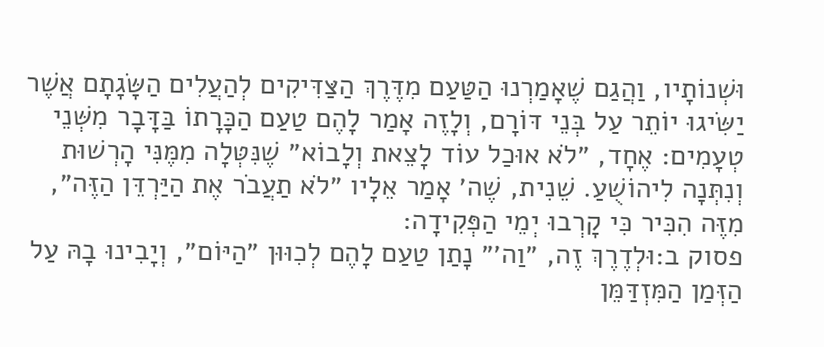וּשְׁנוֹתָיו, וַהֲגַם שֶׁאָמַרְנוּ הַטַּעַם מִדֶּרֶךְ הַצַּדִּיקִים לְהַעֲלִים הַשָּׂגָתָם אֲשֶׁר יַשִּׂיגוּ יוֹתֵר עַל בְּנֵי דּוֹרָם, וְלָזֶה אָמַר לָהֶם טַעַם הַכָּרָתוֹ בַּדָּבָר מִשְּׁנֵי טְעָמִים: אֶחָד, ״לֹא אוּכַל עוֹד לָצֵאת וְלָבוֹא״ שֶׁנִּטְּלָה מִמֶּנִּי הָרְשׁוּת וְנִתְּנָה לִיהוֹשֻׁעַ. שֵׁנִית, שֶׁה׳ אָמַר אֵלָיו ״לֹא תַעֲבֹר אֶת הַיַּרְדֵּן הַזֶּה״, מִזֶּה הִכִּיר כִּי קָרְבוּ יְמֵי הַפְּקִידָה:
פסוק ב:וּלְדֶרֶךְ זֶה, ״וַה׳״ נָתַן טַעַם לָהֶם לְכִוּוּן ״הַיּוֹם״, וְיָבִינוּ בָהּ עַל הַזְּמַן הַמִּזְדַּמֵּן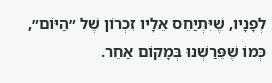לְפָנָיו, שֶׁיִּתְיַחֵס אֵלָיו זִכְרוֹן שֶׁל ״הַיּוֹם״, כְּמוֹ שֶׁפֵּרַשְׁנוּ בְּמָקוֹם אַחֵר.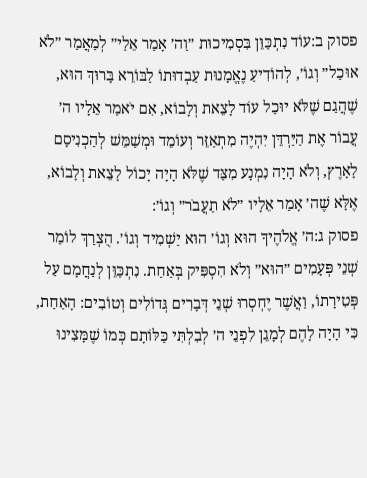פסוק ב:עוֹד נִתְכַּוֵּן בִּסְמִיכוּת ״וַה׳ אָמַר אֵלַי״ לְמַאֲמַר ״לֹא אוּכַל״ וְגוֹ׳, לְהוֹדִיעַ נֶאֱמָנוּת עַבְדוּתוֹ לַבּוֹרֵא בָּרוּךְ הוּא, שֶׁהֲגַם שֶׁלֹּא יוּכַל עוֹד לָצֵאת וְלָבוֹא, אִם יֹאמַר אֵלָיו ה׳ עֲבוֹר אֶת הַיַּרְדֵּן יִהְיֶה מִתְאַזֵּר וְעוֹמֵד וּמְשַׁמֵּשׁ לְהַכְנִיסָם לָאָרֶץ, וְלֹא הָיָה נִמְנָע מִצַּד שֶׁלֹּא הָיָה יָכוֹל לָצֵאת וְלָבוֹא, אֶלָּא שֶׁה׳ אָמַר אֵלָיו ״לֹא תַעֲבֹר״ וְגוֹ׳:
פסוק ג:ה׳ אֱלֹהֶיךָ הוּא וְגוֹ׳ הוּא יַשְׁמִיד וְגוֹ׳. הֻצְרַךְ לוֹמַר שְׁנֵי פְּעָמִים ״הוּא״ וְלֹא הִסְפִּיק בְּאַחַת. נִתְכַּוֵּן לְנַחֲמָם עַל פְּטִירָתוֹ, וַאֲשֶׁר יֶחְסְרוּ שְׁנֵי דְּבָרִים גְּדוֹלִים וְטוֹבִים: הָאַחַת, כִּי הָיָה לָהֶם לְמָגֵן לִפְנֵי ה׳ לְבִלְתִּי כַּלּוֹתָם כְּמוֹ שֶׁמָּצִינוּ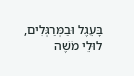בָּעֵגֶל וּבַמְּרַגְּלִים, לוּלֵי מֹשֶׁה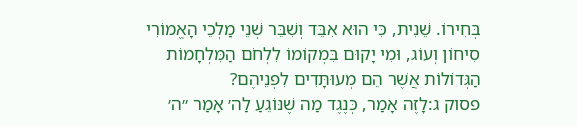בְּחִירוֹ. שֵׁנִית, כִּי הוּא אִבֵּד וְשִׁבֵּר שְׁנֵי מַלְכֵי הָאֱמוֹרִי סִיחוֹן וְעוֹג, וּמִי יָקוּם בִּמְקוֹמוֹ לִלְחֹם הַמִּלְחָמוֹת הַגְּדוֹלוֹת אֲשֶׁר הֵם מְעוּתָּדִים לִפְנֵיהֶם?
פסוק ג:לָזֶה אָמַר, כְּנֶגֶד מַה שֶׁנּוֹגֵעַ לַה׳ אָמַר ״ה׳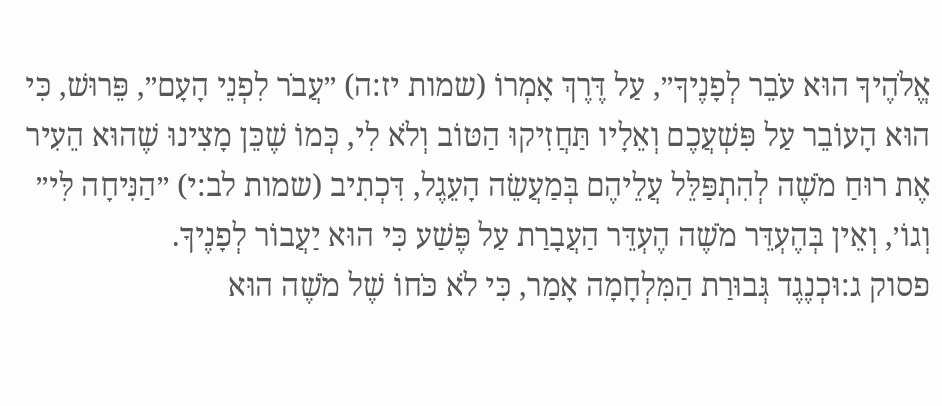אֱלֹהֶיךָ הוּא עֹבֵר לְפָנֶיךָ״, עַל דֶּרֶךְ אָמְרוֹ (שמות יז:ה) ״עֲבֹר לִפְנֵי הָעָם״, פֵּרוּשׁ, כִּי הוּא הָעוֹבֵר עַל פִּשְׁעֲכֶם וְאֵלָיו תַּחֲזִיקוּ הַטּוֹב וְלֹא לִי, כְּמוֹ שֶׁכֵּן מָצִינוּ שֶׁהוּא הֵעִיר אֶת רוּחַ מֹשֶׁה לְהִתְפַּלֵּל עֲלֵיהֶם בְּמַעֲשֵׂה הָעֵגֶל, דִּכְתִיב (שמות לב:י) ״הַנִּיחָה לִּי״ וְגוֹ׳, וְאֵין בְּהֶעְדֵּר מֹשֶׁה הֶעְדֵּר הַעֲבָרַת עַל פֶּשַׁע כִּי הוּא יַעֲבוֹר לְפָנֶיךָ.
פסוק ג:וּכְנֶגֶד גְּבוּרַת הַמִּלְחָמָה אָמַר, כִּי לֹא כֹּחוֹ שֶׁל מֹשֶׁה הוּא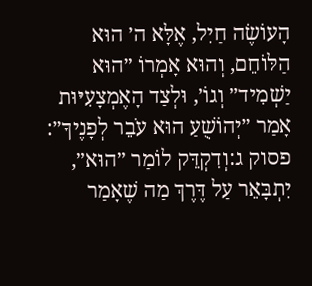הָעוֹשֶׂה חַיִל, אֶלָּא ה׳ הוּא הַלּוֹחֵם, וְהוּא אָמְרוֹ ״הוּא יַשְׁמִיד״ וְגוֹ׳, וּלְצַד הָאֶמְצָעִיּוּת אָמַר ״יְהוֹשֻׁעַ הוּא עֹבֵר לְפָנֶיךָ״:
פסוק ג:וְדִקְדֵּק לוֹמַר ״הוּא״, יִתְבָּאֵר עַל דֶּרֶךְ מַה שֶׁאָמַר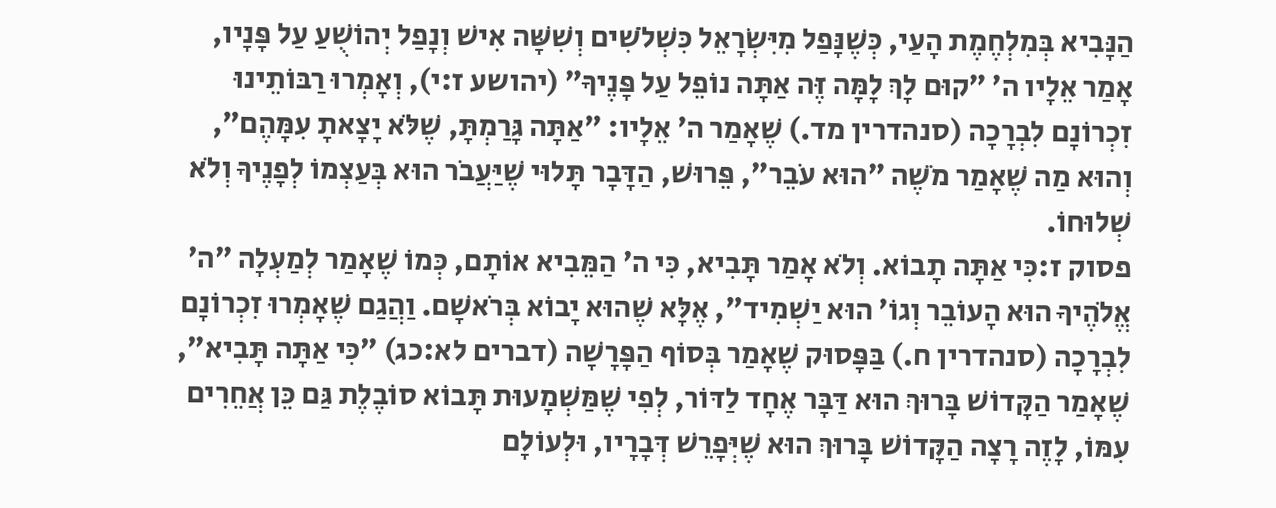הַנָּבִיא בְּמִלְחֶמֶת הָעַי, כְּשֶׁנָּפַל מִיִּשְׂרָאֵל כִּשְׁלֹשִׁים וְשִׁשָּׁה אִישׁ וְנָפַל יְהוֹשֻׁעַ עַל פָּנָיו, אָמַר אֵלָיו ה׳ ״קוּם לָךְ לָמָּה זֶּה אַתָּה נוֹפֵל עַל פָּנֶיךָ״ (יהושע ז:י), וְאָמְרוּ רַבּוֹתֵינוּ זִכְרוֹנָם לִבְרָכָה (סנהדרין מד.) שֶׁאָמַר ה׳ אֵלָיו: ״אַתָּה גָּרַמְתָּ, שֶׁלֹּא יָצָאתָ עִמָּהֶם״, וְהוּא מַה שֶׁאָמַר מֹשֶׁה ״הוּא עֹבֵר״, פֵּרוּשׁ, הַדָּבָר תָּלוּי שֶׁיַּעֲבֹר הוּא בְּעַצְמוֹ לְפָנֶיךָ וְלֹא שְׁלוּחוֹ.
פסוק ז:כִּי אַתָּה תָבוֹא. וְלֹא אָמַר תָּבִיא, כִּי ה׳ הַמֵּבִיא אוֹתָם, כְּמוֹ שֶׁאָמַר לְמַעְלָה ״ה׳ אֱלֹהֶיךָ הוּא הָעוֹבֵר וְגוֹ׳ הוּא יַשְׁמִיד״, אֶלָּא שֶׁהוּא יָבוֹא בְּרֹאשָׁם. וַהֲגַם שֶׁאָמְרוּ זִכְרוֹנָם לִבְרָכָה (סנהדרין ח.) בַּפָּסוּק שֶׁאָמַר בְּסוֹף הַפָּרָשָׁה (דברים לא:כג) ״כִּי אַתָּה תָּבִיא״, שֶׁאָמַר הַקָּדוֹשׁ בָּרוּךְ הוּא דַּבָּר אֶחָד לַדּוֹר, לְפִי שֶׁמַּשְׁמָעוּת תָּבוֹא סוֹבֶלֶת גַּם כֵּן אֲחֵרִים עִמּוֹ, לָזֶה רָצָה הַקָּדוֹשׁ בָּרוּךְ הוּא שֶׁיְּפָרֵשׁ דְּבָרָיו, וּלְעוֹלָם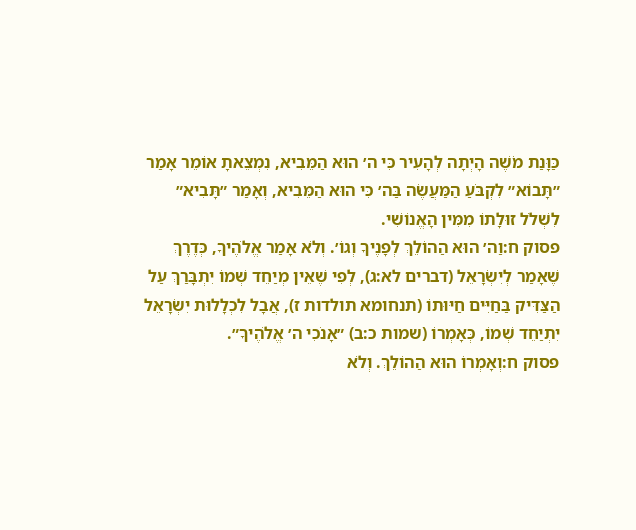כַּוָּנַת מֹשֶׁה הָיְתָה לְהָעִיר כִּי ה׳ הוּא הַמֵּבִיא, נִמְצֵאתָ אוֹמֵר אָמַר ״תָּבוֹא״ לִקְבֹּעַ הַמַּעֲשֶׂה בַּה׳ כִּי הוּא הַמֵּבִיא, וְאָמַר ״תָּבִיא״ לִשְׁלֹל זוּלָתוֹ מִמִּין הָאֱנוֹשִׁי.
פסוק ח:וַה׳ הוּא הַהוֹלֵךְ לְפָנֶיךָ וְגוֹ׳. וְלֹא אָמַר אֱלֹהֶיךָ, כְּדֶרֶךְ שֶׁאָמַר לְיִשְׂרָאֵל (דברים לא:ג), לְפִי שֶׁאֵין מְיַחֵד שְׁמוֹ יִתְבָּרַךְ עַל הַצַּדִּיק בַּחַיִּים חַיּוּתוֹ (תנחומא תולדות ז), אֲבָל לִכְלָלוּת יִשְׂרָאֵל יִתְיַחֵד שְׁמוֹ, כְּאָמְרוֹ (שמות כ:ב) ״אָנֹכִי ה׳ אֱלֹהֶיךָ״.
פסוק ח:וְאָמְרוֹ הוּא הַהוֹלֵךְ. וְלֹא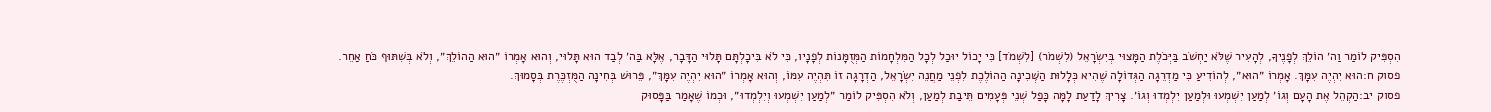הִסְפִּיק לוֹמַר וַה׳ הוֹלֵךְ לְפָנֶיךָ, לְהָעִיר שֶׁלֹּא יַחְשֹׁב בַּיְּכֹלֶת הַמָּצוּי בְּיִשְׂרָאֵל (לִשְׁמֹר) [לִשְׁמֹד] כִּי יָכוֹל יוּכַל לְכָל הַמִּלְחָמוֹת הַמְּזֻמָּנוֹת לְפָנָיו, כִּי לֹא בִּיכָלְתָּם תָּלוּי הַדָּבָר, אֶלָּא בַּה׳ לְבַד הוּא תָּלוּי, וְהוּא אָמְרוֹ ״הוּא הַהוֹלֵךְ״, וְלֹא בְּשִׁתּוּף כֹּחַ אַחֵר.
פסוק ח:הוּא יִהְיֶה עִמָּךְ. אָמְרוֹ ״הוּא״, לְהוֹדִיעַ כִּי מַדְרֵגָה הַגְּדוֹלָה שֶׁהִיא כְּלָלוּת הַשְּׁכִינָה הַהוֹלֶכֶת לִפְנֵי מַחֲנֵה יִשְׂרָאֵל, הַדְרָגָה זוֹ תִּהְיֶה עִמּוֹ, וְהוּא אָמְרוֹ ״הוּא יִהְיֶה עִמָּךְ״, פֵּרוּשׁ בְּחִינָה הַמֻּזְכֶּרֶת בְּסָמוּךְ.
פסוק יב:הַקְהֵל אֶת הָעָם וְגוֹ׳ לְמַעַן יִשְׁמְעוּ וּלְמַעַן יִלְמְדוּ וְגוֹ׳. צָרִיךְ לָדַעַת לָמָּה כָּפַל שְׁנֵי פְּעָמִים תֵּיבַת לְמַעַן, וְלֹא הִסְפִּיק לוֹמַר ״לְמַעַן יִשְׁמְעוּ וְיִלְמְדוּ״, וּכְמוֹ שֶׁאָמַר בַּפָּסוּק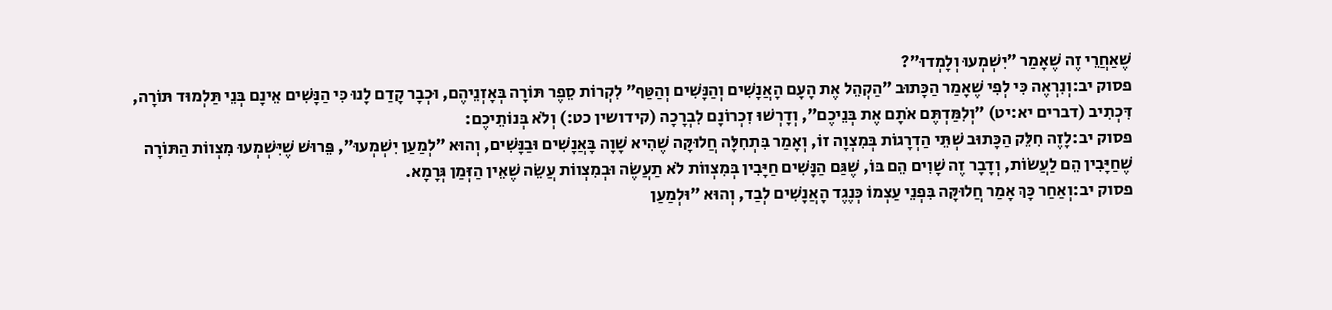שֶׁאַחֲרֵי זֶה שֶׁאָמַר ״יִשְׁמְעוּ וְלָמְדוּ״?
פסוק יב:וְנִרְאֶה כִּי לְפִי שֶׁאָמַר הַכָּתוּב ״הַקְהֵל אֶת הָעָם הָאֲנָשִׁים וְהַנָּשִׁים וְהַטַּף״ לִקְרוֹת סֵפֶר תּוֹרָה בְּאָזְנֵיהֶם, וּכְבָר קָדַם לָנוּ כִּי הַנָּשִׁים אֵינָם בְּנֵי תַּלְמוּד תּוֹרָה, דִּכְתִיב (דברים יא:יט) ״וְלִמַּדְתֶּם אֹתָם אֶת בְּנֵיכֶם״, וְדָרְשׁוּ זִכְרוֹנָם לִבְרָכָה (קידושין כט:) וְלֹא בְּנוֹתֵיכֶם:
פסוק יב:לָזֶה חִלֵּק הַכָּתוּב שְׁתֵּי הַדְרָגוֹת בְּמִצְוָה זוֹ, וְאָמַר בִּתְחִלָּה חֲלוּקָּה שֶׁהִיא שָׁוָה בָּאֲנָשִׁים וּבַנָּשִׁים, וְהוּא ״לְמַעַן יִשְׁמְעוּ״, פֵּרוּשׁ שֶׁיִּשְׁמְעוּ מִצְווֹת הַתּוֹרָה שֶׁחַיָּבִין הֵם לַעֲשׂוֹת, וְדָבָר זֶה שָׁוִים הֵם בּוֹ, שֶׁגַּם הַנָּשִׁים חַיָּבִין בְּמִצְווֹת לֹא תַעֲשֶׂה וּבְמִצְווֹת עֲשֵׂה שֶׁאֵין הַזְּמַן גְּרָמָא.
פסוק יב:וְאַחַר כָּךְ אָמַר חֲלוּקָּה בִּפְנֵי עַצְמוֹ כְּנֶגֶד הָאֲנָשִׁים לְבַד, וְהוּא ״וּלְמַעַן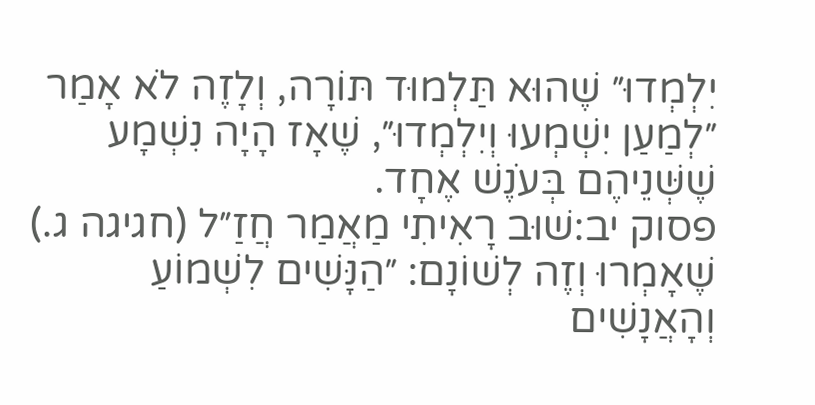יִלְמְדוּ״ שֶׁהוּא תַּלְמוּד תּוֹרָה, וְלָזֶה לֹא אָמַר ״לְמַעַן יִשְׁמְעוּ וְיִלְמְדוּ״, שֶׁאָז הָיָה נִשְׁמָע שֶׁשְּׁנֵיהֶם בְּעֹנֶשׁ אֶחָד.
פסוק יב:שׁוּב רָאִיתִי מַאֲמַר חֲזַ״ל (חגיגה ג.) שֶׁאָמְרוּ וְזֶה לְשׁוֹנָם: ״הַנָּשִׁים לִשְׁמוֹעַ וְהָאֲנָשִׁים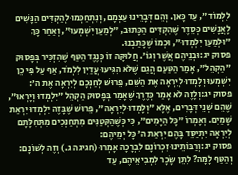לִלְמוֹד״, עַד כָּאן. וְהֵם דְּבָרֵינוּ עַצְמָם, וְנִתְחַכְּמוּ לְהַקְדִּים הַנָּשִׁים לָאֲנָשִׁים כְּסֵדֶר שֶׁהִקְדִּים הַכָּתוּב, ״לְמַעַן יִשְׁמְעוּ״, וְאַחַר כָּךְ ״וּלְמַעַן יִלְמְדוּ״, וּכְמוֹ שֶׁכָּתַבְנוּ.
פסוק יג:וּבְנֵיהֶם אֲשֶׁר וְגוֹ׳. חֲלוּקָּה זוֹ כְּנֶגֶד הַטַּף שֶׁהִזְכִּיר בְּפָסוּק ״הַקְהֵל״, אָמַר הַטַּעַם הֲגַם שֶׁלֹּא הִגִּיעוּ עֲדַיִן לִלְמֹד, אַף עַל פִּי כֵן יִשְׁמְעוּ וְלָמְדוּ לְיִרְאָה אֶת הַשֵּׁם, פֵּרוּשׁ לְחַנְּכָם לְיִרְאָה אֶת ה׳:
פסוק יג:וְלָזֶה לֹא אָמַר כְּדֶרֶךְ שֶׁאָמַר בְּפָסוּק הַקְהֵל ״יִלְמְדוּ וְיָרְאוּ״, שֶׁהֵם שְׁנֵי דְּבָרִים, אֶלָּא ״וְלָמְדוּ לְיִרְאָה״, פֵּרוּשׁ שֶׁבָּזֶה יִלְמְדוּ יִרְאַת שָׁמַיִם. וְאָמְרוֹ ״כָּל הַיָּמִים״, כִּי כְּשֶׁהַקְּטַנִּים מִתְחַנְּכִים מִתְּחִלָּתָם לְיִרְאָה יִתְיַסֵּד בָּהֶם יִרְאַת ה׳ כָּל יְמֵיהֶם:
פסוק יג:וְרַבּוֹתֵינוּ זִכְרוֹנָם לִבְרָכָה אָמְרוּ (חגיגה ג.) וְזֶה לְשׁוֹנָם: וְהַטַּף לָמָּה? לִתֵּן שָׂכָר לִמְבִיאֵיהֶם, עַד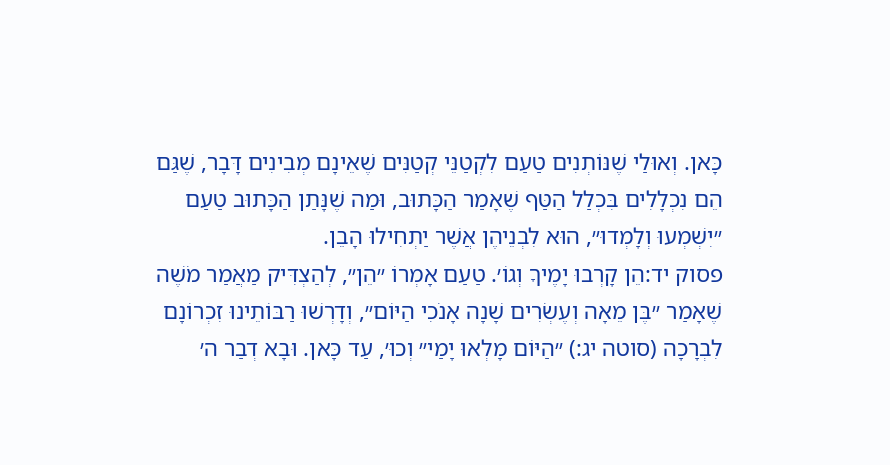כָּאן. וְאוּלַי שֶׁנּוֹתְנִים טַעַם לִקְטַנֵּי קְטַנִּים שֶׁאֵינָם מְבִינִים דָּבָר, שֶׁגַּם הֵם נִכְלָלִים בִּכְלַל הַטַּף שֶׁאָמַר הַכָּתוּב, וּמַה שֶׁנָּתַן הַכָּתוּב טַעַם ״יִשְׁמְעוּ וְלָמְדוּ״, הוּא לִבְנֵיהֶן אֲשֶׁר יַתְחִילוּ הָבֵן.
פסוק יד:הֵן קָרְבוּ יָמֶיךָ וְגוֹ׳. טַעַם אָמְרוֹ ״הֵן״, לְהַצְדִּיק מַאֲמַר מֹשֶׁה שֶׁאָמַר ״בֶּן מֵאָה וְעֶשְׂרִים שָׁנָה אָנֹכִי הַיּוֹם״, וְדָרְשׁוּ רַבּוֹתֵינוּ זִכְרוֹנָם לִבְרָכָה (סוטה יג:) ״הַיּוֹם מָלְאוּ יָמַי״ וְכוּ׳, עַד כָּאן. וּבָא דְבַר ה׳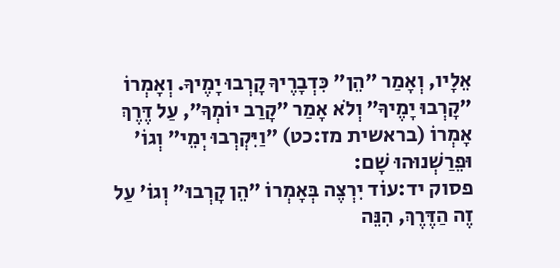אֵלָיו, וְאָמַר ״הֵן״ כִּדְבָרֶיךָ קָרְבוּ יָמֶיךָ. וְאָמְרוֹ ״קָרְבוּ יָמֶיךָ״ וְלֹא אָמַר ״קָרַב יוֹמְךָ״, עַל דֶּרֶךְ אָמְרוֹ (בראשית מז:כט) ״וַיִּקְרְבוּ יְמֵי״ וְגוֹ׳ וּפֵרַשְׁנוּהוּ שָׁם:
פסוק יד:עוֹד יִרְצֶה בְּאָמְרוֹ ״הֵן קָרְבוּ״ וְגוֹ׳ עַל זֶה הַדֶּרֶךְ, הִנֵּה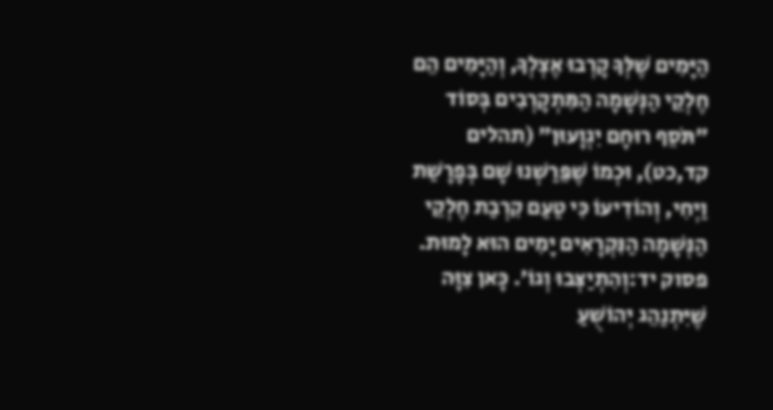הַיָּמִים שֶׁלְּךָ קָרְבוּ אֶצְלְךָ, וְהַיָּמִים הֵם חֶלְקֵי הַנְּשָׁמָה הַמִּתְקָרְבִים בְּסוֹד ״תֹּסֵף רוּחָם יִגְוָעוּן״ (תהלים קד,כט), וּכְמוֹ שֶׁפֵּרַשְׁנוּ שָׁם בְּפָרָשַׁת וַיְחִי, וְהוֹדִיעוֹ כִּי טַעַם קִרְבַת חֶלְקֵי הַנְּשָׁמָה הַנִּקְרָאִים יָמִים הוּא לָמוּת.
פסוק יד:וְהִתְיַצְּבוּ וְגוֹ׳. כָּאן צִוָּה שֶׁיִּתְנַהֵג יְהוֹשֻׁעַ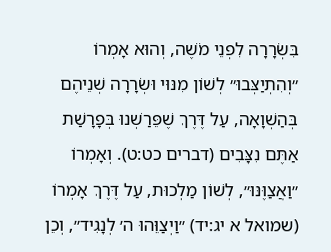בִּשְׂרָרָה לִפְנֵי מֹשֶׁה, וְהוּא אָמְרוֹ ״וְהִתְיַצְּבוּ״ לְשׁוֹן מִנּוּי וּשְׂרָרָה שְׁנֵיהֶם בְּהַשְׁוָאָה, עַל דֶּרֶךְ שֶׁפֵּרַשְׁנוּ בְּפָרָשַׁת אַתֶּם נִצָּבִים (דברים כט:ט). וְאָמְרוֹ ״וַאֲצַוֶּנּוּ״, לְשׁוֹן מַלְכוּת, עַל דֶּרֶךְ אָמְרוֹ (שמואל א יג:יד) ״וַיְצַוֵּהוּ ה׳ לְנָגִיד״, וְכֵן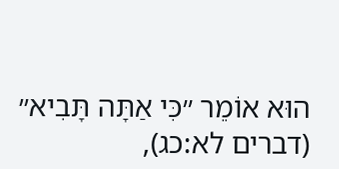הוּא אוֹמֵר ״כִּי אַתָּה תָּבִיא״ (דברים לא:כג),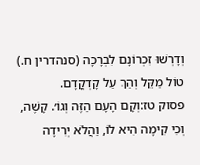וְדָרְשׁוּ זִכְרוֹנָם לִבְרָכָה (סנהדרין ח.) טוֹל מַקֵּל וְהַךְ עַל קָדְקֳדָם.
פסוק טז:וְקָם הָעָם הַזֶּה וְגוֹ׳. קָשֶׁה, וְכִי קִימָה הִיא לוֹ, וַהֲלֹא יְרִידָה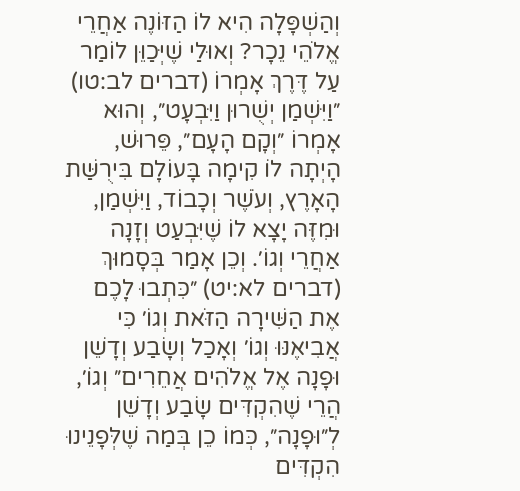וְהַשְׁפָּלָה הִיא לוֹ הַזּוֹנֶה אַחֲרֵי אֱלֹהֵי נֵכָר? וְאוּלַי שֶׁיְּכַוֵּן לוֹמַר עַל דֶּרֶךְ אָמְרוֹ (דברים לב:טו) ״וַיִּשְׁמַן יְשֻׁרוּן וַיִּבְעָט״, וְהוּא אָמְרוֹ ״וְקָם הָעָם״, פֵּרוּשׁ, הָיְתָה לוֹ קִימָה בָּעוֹלָם בִּירֻשַּׁת הָאָרֶץ, וְעֹשֶׁר וְכָבוֹד, וַיִּשְׁמַן, וּמִזֶּה יָצָא לוֹ שֶׁיִּבְעַט וְזָנָה אַחֲרֵי וְגוֹ׳. וְכֵן אָמַר בְּסָמוּךְ (דברים לא:יט) ״כִּתְבוּ לָכֶם אֶת הַשִּׁירָה הַזֹּאת וְגוֹ׳ כִּי אֲבִיאֶנּוּ וְגוֹ׳ וְאָכַל וְשָׂבַע וְדָשֵׁן וּפָנָה אֶל אֱלֹהִים אֲחֵרִים״ וְגוֹ׳, הֲרֵי שֶׁהִקְדִּים שָׂבַע וְדָשֵׁן לְ״וּפָנָה״, כְּמוֹ כֵן בְּמַה שֶׁלְּפָנֵינוּ הִקְדִּים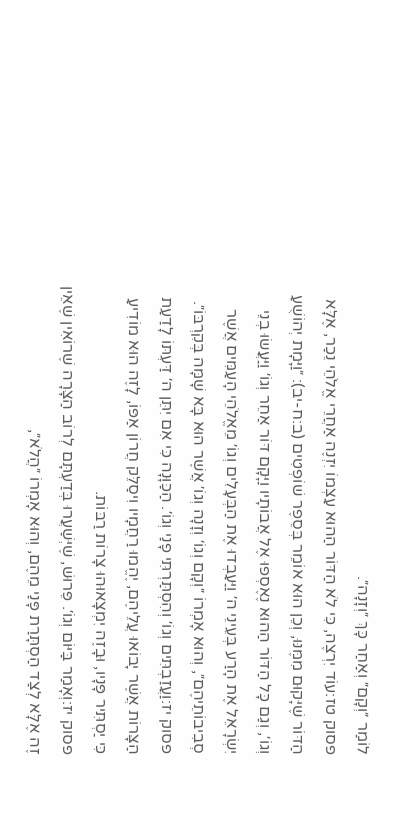לוֹמַר ״וְקָם״ וְאַחַר כָּךְ ״וְזָנָה״.
פסוק טז:עוֹד יִרְצֶה, כִּי לֹא הַדּוֹר הַהוּא עַצְמוֹ יִזְנֶה אַחֲרֵי אֱלֹהֵי נֵכַר, אֶלָּא הַדּוֹר שֶׁיָּקוּם מִמֶּנּוּ, וְכֵן הוּא אוֹמֵר בְּסֵפֶר שׁוֹפְטִים (ב:ח-יב): ״וַיָּמָת יְהוֹשֻׁעַ וְגוֹ׳, וְגַם כָּל הַדּוֹר הַהוּא נֶאֶסְפוּ אֶל אֲבוֹתָיו וַיָּקָם דּוֹר אַחֵר וְגוֹ׳ וַיַּעֲשׂוּ בְנֵי יִשְׂרָאֵל אֶת הָרַע בְּעֵינֵי ה׳ וַיַּעַבְדוּ אֶת הַבְּעָלִים וְגוֹ׳ מֵאֱלֹהֵי הָעַמִּים אֲשֶׁר סְבִיבוֹתֵיהֶם״, וְהוּא אָמְרוֹ ״וְקָם וְגוֹ׳ וְזָנָה וְגוֹ׳ אֲשֶׁר הוּא בָּא שָׁמָּה בְּקִרְבּוֹ״.
פסוק יז:וַעֲזַבְתִּים וְגוֹ׳ וְהִסְתַּרְתִּי פָנַי וְגוֹ׳. הַכַּוָּנָה כִּי אִם יִתֵּן ה׳ דַּעְתּוֹ לָדַעַת הַצָּרוֹת אֲשֶׁר יָבוֹאוּ עֲלֵיהֶם, יֶהֱמוּ רַחֲמָיו וִיסַלֵּק חֲרוֹן אַפּוֹ, לָזֶה הוּא מוֹדִיעַ כִּי יַסְתִּיר פָּנָיו, וּבָזֶה יִמְצָאוּהוּ צָרוֹת רַבּוֹת.
פסוק יז:וְאָמַר בַּיּוֹם וְגוֹ׳. פֵּרוּשׁ, שֶׁיְּשַׁעֲרוּ בְּדַעְתָּם לְרוֹב הַצָּרָה שֶׁרוֹאִין שֶׁאֵין זֶה אֶלָּא לְצַד הַסְתָּרַת פָּנַי מֵהֶם, וְהוּא אָמְרוֹ ״הֲלֹא״,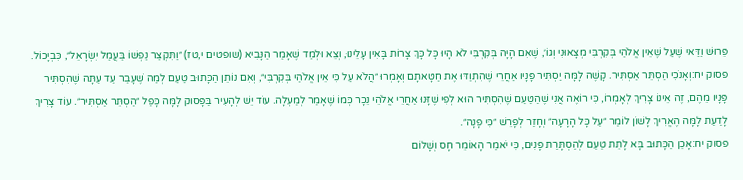פֵּרוּשׁ וַדַּאי שֶׁעַל שֶׁאֵין אֱלֹהַי בְּקִרְבִּי מְצָאוּנִי וְגוֹ׳, שֶׁאִם הָיָה בְּקִרְבִּי לֹא הָיוּ כָּל כָּךְ צָרוֹת בָּאִין עָלֵינוּ, וְצֵא וּלְמַד שֶׁאָמַר הַנָּבִיא (שופטים י,טז) ״וַתִּקְצַר נַפְשׁוֹ בַּעֲמַל יִשְׂרָאֵל״, כִּבְיָכוֹל.
פסוק יח:וְאָנֹכִי הַסְתֵּר אַסְתִּיר. קָשֶׁה לָמָּה יַסְתִּיר פָּנָיו אַחֲרֵי שֶׁהִתְוַדּוּ אֶת חַטָּאתָם וְאָמְרוּ ״הֲלֹא עַל כִּי אֵין אֱלֹהַי בְּקִרְבִּי״, וְאִם נוֹתֵן הַכָּתוּב טַעַם לְמַה שֶׁעָבַר עַד עַתָּה שֶׁהִסְתִּיר פָּנָיו מֵהֶם, זֶה אֵינוֹ צָרִיךְ לְאָמְרוֹ, כִּי רוֹאֶה אֲנִי שֶׁהַטַּעַם שֶׁהִסְתִּיר הוּא לְפִי שֶׁזָּנוּ אַחֲרֵי אֱלֹהֵי נֵכָר כְּמוֹ שֶׁאָמַר לְמַעְלָה. עוֹד יֵשׁ לְהָעִיר בַּפָּסוּק לָמָּה כָּפַל ״הַסְתֵּר אַסְתִּיר״. עוֹד צָרִיךְ לָדַעַת לָמָּה הֶאֱרִיךְ לָשׁוֹן לוֹמַר ״עַל כָּל הָרָעָה״ וְחָזַר לְפָרֵשׁ ״כִּי פָנָה״.
פסוק יח:אָכֵן הַכָּתוּב בָּא לָתֵת טַעַם לְהַסְתָּרַת פָּנִים, כִּי יֹאמַר הָאוֹמֵר חָס וְשָׁלוֹם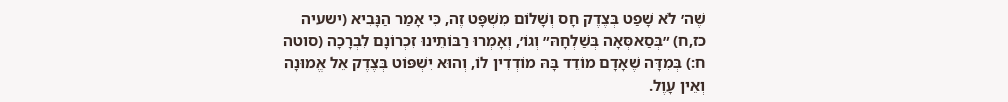שֶׁה׳ לֹא שָׁפַט בְּצֶדֶק חָס וְשָׁלוֹם מִשְׁפָּט זֶה, כִּי אָמַר הַנָּבִיא (ישעיה כז,ח) ״בְּסַאסְּאָה בְּשַׁלְחָהּ״ וְגוֹ׳, וְאָמְרוּ רַבּוֹתֵינוּ זִכְרוֹנָם לִבְרָכָה (סוטה ח:) בְּמִדָּה שֶׁאָדָם מוֹדֵד בָּהּ מוֹדְדִין לוֹ, וְהוּא יִשְׁפּוֹט בְּצֶדֶק אֵל אֱמוּנָה וְאֵין עָוֶל.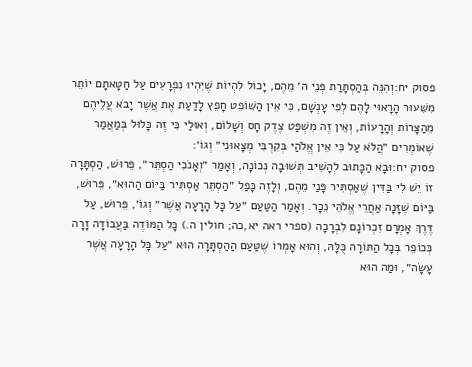פסוק יח:וְהִנֵּה בְּהַסְתָּרַת פְּנֵי ה׳ מֵהֶם, יָכוֹל לִהְיוֹת שֶׁיִּהְיוּ נִפְרָעִים עַל חַטָּאתָם יוֹתֵר מִשִּׁעוּר הָרָאוּי לָהֶם לְפִי עָנְשָׁם, כִּי אֵין הַשּׁוֹפֵט חָפֵץ לָדַעַת אֶת אֲשֶׁר יָבֹא עֲלֵיהֶם מֵהַצָּרוֹת וְהָרָעוֹת, וְאֵין זֶה מִשְׁפַּט צֶדֶק חָס וְשָׁלוֹם, וְאוּלַי כִּי זֶה כָּלוּל בְּמַאֲמַר שֶׁאוֹמְרִים ״הֲלֹא עַל כִּי אֵין אֱלֹהַי בְּקִרְבִּי מְצָאוּנִי״ וְגוֹ׳:
פסוק יח:וּבָא הַכָּתוּב לְהָשִׁיב תְּשׁוּבָה נְכוֹנָה, וְאָמַר ״וְאָנֹכִי הַסְתֵּר״, פֵּרוּשׁ, הַסְתָּרָה זוֹ יֵשׁ לִי בַּדִּין שֶׁאַסְתִּיר פָּנַי מֵהֶם, וְלָזֶה כָּפַל ״הַסְתֵּר אַסְתִּיר בַּיּוֹם הַהוּא״, פֵּרוּשׁ, בַּיּוֹם שֶׁזָּנָה אַחֲרֵי אֱלֹהֵי נֵכָר. וְאָמַר הַטַּעַם ״עַל כָּל הָרָעָה אֲשֶׁר״ וְגוֹ׳, פֵּרוּשׁ, עַל דֶּרֶךְ אָמְרָם זִכְרוֹנָם לִבְרָכָה (ספרי ראה יא,כה; חולין ה.) כָּל הַמּוֹדֶה בַּעֲבוֹדָה זָרָה כְּכוֹפֵר בְּכָל הַתּוֹרָה כֻּלָּהּ, וְהוּא אָמְרוֹ שֶׁטַּעַם הַהַסְתָּרָה הוּא ״עַל כָּל הָרָעָה אֲשֶׁר עָשָׂה״, וּמַה הוּא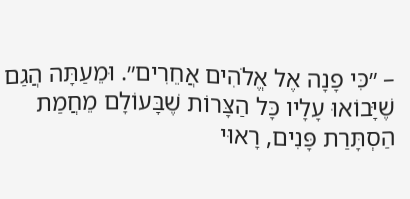– ״כִּי פָנָה אֶל אֱלֹהִים אֲחֵרִים״. וּמֵעַתָּה הֲגַם שֶׁיָּבוֹאוּ עָלָיו כָּל הַצָּרוֹת שֶׁבָּעוֹלָם מֵחֲמַת הַסְתָּרַת פָּנִים, רָאוּי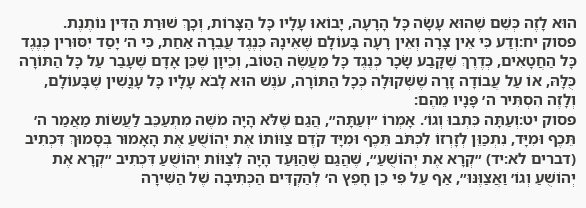הוּא לָזֶה כְּשֵׁם שֶׁהוּא עָשָׂה כָּל הָרָעָה, יָבוֹאוּ עָלָיו כָּל הַצָּרוֹת, וְכָךְ שׁוּרַת הַדִּין נוֹתֶנֶת.
פסוק יח:וְדַע כִּי אֵין צָרָה וְאֵין רָעָה בָּעוֹלָם שֶׁאֵינָהּ כְּנֶגֶד עֲבֵרָה אַחַת, כִּי ה׳ יָסַד יִסּוּרִין כְּנֶגֶד כָּל הַחֲטָאִים, כְּדֶרֶךְ שֶׁקָּבַע שָׂכָר כְּנֶגֶד כָּל מַעֲשֶׂה הַטּוֹב, וְכֵיוָן שֶׁכֵּן אָדָם שֶׁעָבַר עַל כָּל הַתּוֹרָה כֻּלָּהּ, אוֹ עַל עֲבוֹדָה זָרָה שֶׁשְּׁקוּלָה כְּכָל הַתּוֹרָה, עֹנֶשׁ הוּא לָבֹא עָלָיו כָּל עָנֳשִׁין שֶׁבָּעוֹלָם, וְלָזֶה הִסְתִּיר ה׳ פָּנָיו מֵהֶם:
פסוק יט:וְעַתָּה כִּתְבוּ וְגוֹ׳. אָמְרוֹ ״וְעַתָּה״, הֲגַם שֶׁלֹּא הָיָה מֹשֶׁה מִתְעַכֵּב לַעֲשׂוֹת מַאֲמַר ה׳ תֵּכֶף וּמִיָּד, נִתְכַּוֵּן לְזָרְזוֹ לִכְתֹּב תֵּכֶף וּמִיָּד קֹדֶם צַוּוֹתוֹ אֶת יְהוֹשֻׁעַ אֶת הָאָמוּר בְּסָמוּךְ דִּכְתִיב (דברים לא:יד) ״קְרָא אֶת יְהוֹשֻׁעַ״, שֶׁהֲגַם שֶׁהַוַּעַד הָיָה לְצַוּוֹת יְהוֹשֻׁעַ דִּכְתִיב ״קְרָא אֶת יְהוֹשֻׁעַ וְגוֹ׳ וַאֲצַוֶּנּוּ״, אַף עַל פִּי כֵן חָפֵץ ה׳ לְהַקְדִּים הַכְּתִיבָה שֶׁל הַשִּׁירָה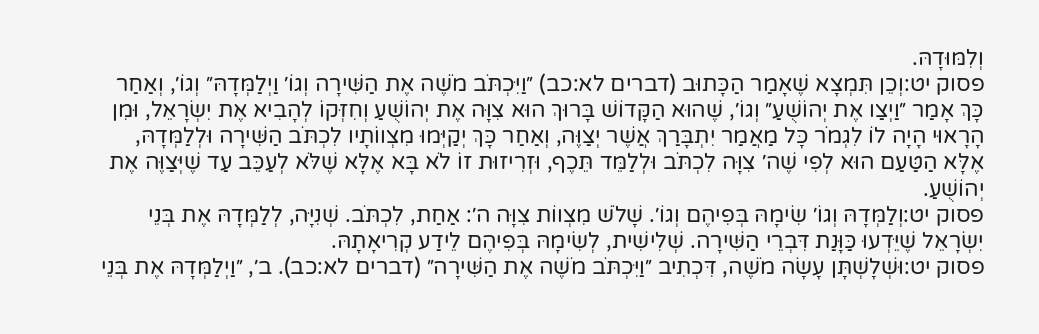וְלִמּוּדָהּ.
פסוק יט:וְכֵן תִּמְצָא שֶׁאָמַר הַכָּתוּב (דברים לא:כב) ״וַיִּכְתֹּב מֹשֶׁה אֶת הַשִּׁירָה וְגוֹ׳ וַיְלַמְּדָהּ״ וְגוֹ׳, וְאַחַר כָּךְ אָמַר ״וַיְצַו אֶת יְהוֹשֻׁעַ״ וְגוֹ׳, שֶׁהוּא הַקָּדוֹשׁ בָּרוּךְ הוּא צִוָּה אֶת יְהוֹשֻׁעַ וְחִזְּקוֹ לְהָבִיא אֶת יִשְׂרָאֵל, וּמִן הָרָאוּי הָיָה לוֹ לִגְמֹר כָּל מַאֲמַר יִתְבָּרַךְ אֲשֶׁר יְצַוֶּה, וְאַחַר כָּךְ יְקַיְּמוּ מִצְווֹתָיו לִכְתֹּב הַשִּׁירָה וּלְלַמְּדָהּ, אֶלָּא הַטַּעַם הוּא לְפִי שֶׁה׳ צִוָּה לִכְתֹּב וּלְלַמֵּד תֵּכֶף, וּזְרִיזוּת זוֹ לֹא בָּא אֶלָּא שֶׁלֹּא לְעַכֵּב עַד שֶׁיְּצַוֶּה אֶת יְהוֹשֻׁעַ.
פסוק יט:וְלַמְּדָהּ וְגוֹ׳ שִׂימָהּ בְּפִיהֶם וְגוֹ׳. שָׁלֹשׁ מִצְווֹת צִוָּה ה׳: אַחַת, לִכְתֹּב. שְׁנִיָּה, לְלַמְּדָהּ אֶת בְּנֵי יִשְׂרָאֵל שֶׁיֵּדְעוּ כַּוָּנַת דִּבְרֵי הַשִּׁירָה. שְׁלִישִׁית, לְשִׂימָהּ בְּפִיהֶם לֵידַע קְרִיאָתָהּ.
פסוק יט:וּשְׁלָשְׁתָּן עָשָׂה מֹשֶׁה, דִּכְתִיב ״וַיִּכְתֹּב מֹשֶׁה אֶת הַשִּׁירָה״ (דברים לא:כב). ב׳, ״וַיְלַמְּדָהּ אֶת בְּנֵי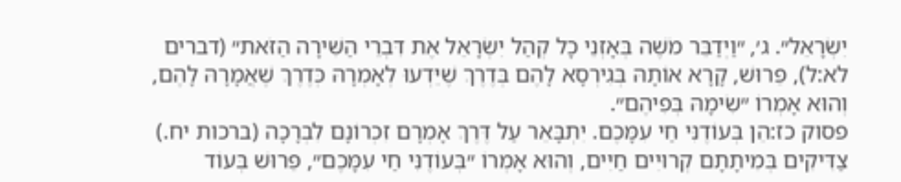יִשְׂרָאֵל״. ג׳, ״וַיְדַבֵּר מֹשֶׁה בְּאָזְנֵי כָל קְהַל יִשְׂרָאֵל אֶת דִּבְרֵי הַשִּׁירָה הַזֹּאת״ (דברים לא:ל), פֵּרוּשׁ, קָרָא אוֹתָהּ בְּגִירְסָא לָהֶם בְּדֶרֶךְ שֶׁיֵּדְעוּ לְאָמְרָהּ כְּדֶרֶךְ שֶׁאֲמָרָהּ לָהֶם, וְהוּא אָמְרוֹ ״שִׂימָהּ בְּפִיהֶם״.
פסוק כז:הֵן בְּעוֹדֶנִּי חַי עִמָּכֶם. יִתְבָּאֵר עַל דֶּרֶךְ אָמְרָם זִכְרוֹנָם לִבְרָכָה (ברכות יח.) צַדִּיקִים בְּמִיתָתָם קְרוּיִים חַיִּים, וְהוּא אָמְרוֹ ״בְּעוֹדֶנִּי חַי עִמָּכֶם״, פֵּרוּשׁ בְּעוֹד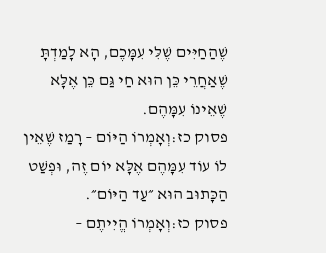שֶׁהַחַיִּים שֶׁלִּי עִמָּכֶם, הָא לָמַדְתָּ שֶׁאַחֲרֵי כֵּן הוּא חַי גַּם כֵּן אֶלָּא שֶׁאֵינוֹ עִמָּהֶם.
פסוק כז:וְאָמְרוֹ הַיּוֹם – רָמַז שֶׁאֵין לוֹ עוֹד עִמָּהֶם אֶלָּא יוֹם זֶה, וּפְשַׁט הַכָּתוּב הוּא ״עַד הַיּוֹם״.
פסוק כז:וְאָמְרוֹ הֱיִיתֶם –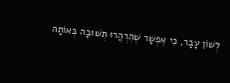לְשׁוֹן עָבָר, כִּי אֶפְשָׁר שֶׁהִרְהֲרוּ תְּשׁוּבָה בְּאוֹתָהּ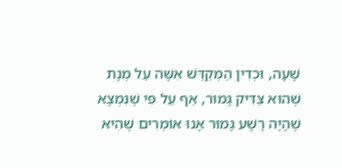שָׁעָה, וּכְדִין הַמְּקַדֵּשׁ אִשָּׁה עַל מְנָת שֶׁהוּא צַדִּיק גָּמוּר, אַף עַל פִּי שֶׁנִּמְצָא שֶׁהָיָה רָשָׁע גָּמוּר אָנוּ אוֹמְרִים שֶׁהִיא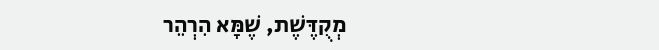מְקֻדֶּשֶׁת, שֶׁמָּא הִרְהֵר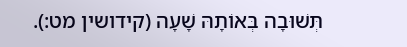תְּשׁוּבָה בְּאוֹתָהּ שָׁעָה (קידושין מט:).